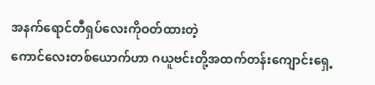အနက်ရောင်တီရှပ်လေးကိုဝတ်ထားတဲ့
ကောင်လေးတစ်ယောက်ဟာ ဂယူဗင်းတို့အထက်တန်းကျောင်းရှေ့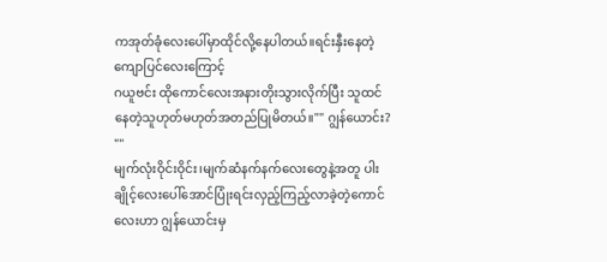ကအုတ်ခုံလေးပေါ်မှာထိုင်လို့နေပါတယ်။ရင်းနှီးနေတဲ့ကျောပြင်လေးကြောင့်
ဂယူဗင်း ထိုကောင်လေးအနားတိုးသွားလိုက်ပြီး သူထင်နေတဲ့သူဟုတ်မဟုတ်အတည်ပြုမိတယ်။"" ဂျွန်ယောင်း? ""
မျက်လုံးဝိုင်းဝိုင်း၊မျက်ဆံနက်နက်လေးတွေနဲ့အတူ ပါးချိုင့်လေးပေါ်အောင်ပြုံးရင်းလှည့်ကြည့်လာခဲ့တဲ့ကောင်လေးဟာ ဂျွန်ယောင်းမှ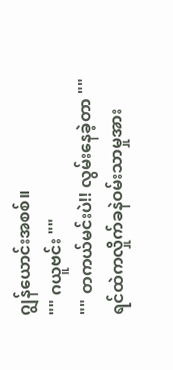ဂျွန်ယောင်းအစစ်။
"" ဂယူဗင်း ""
"" တကယ်မင်းပဲ!! လွမ်းနေခဲ့တာ ""
ရင်ထဲကလှိုက်ခနဲဝမ်းသာမှုအား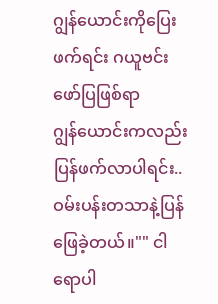ဂျွန်ယောင်းကိုပြေးဖက်ရင်း ဂယူဗင်းဖော်ပြဖြစ်ရာ
ဂျွန်ယောင်းကလည်း ပြန်ဖက်လာပါရင်း..
ဝမ်းပန်းတသာနဲ့ပြန်ဖြေခဲ့တယ်။"" ငါရောပါ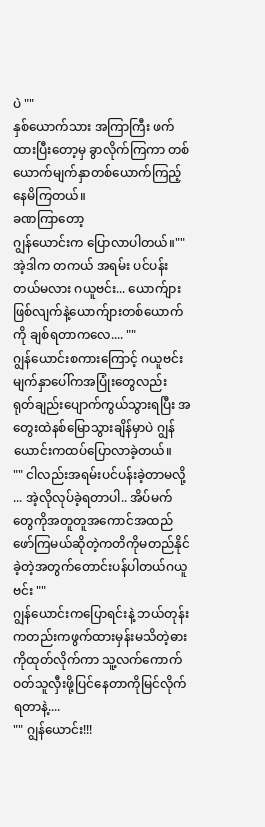ပဲ ""
နှစ်ယောက်သား အကြာကြီး ဖက်ထားပြီးတော့မှ ခွာလိုက်ကြကာ တစ်ယောက်မျက်နှာတစ်ယောက်ကြည့်နေမိကြတယ်။
ခဏကြာတော့
ဂျွန်ယောင်းက ပြောလာပါတယ်။"" အဲ့ဒါက တကယ် အရမ်း ပင်ပန်းတယ်မလား ဂယူဗင်း... ယောက်ျားဖြစ်လျက်နဲ့ယောက်ျားတစ်ယောက်ကို ချစ်ရတာကလေ.... ""
ဂျွန်ယောင်းစကားကြောင့် ဂယူဗင်း မျက်နှာပေါ်ကအပြုံးတွေလည်း ရုတ်ချည်းပျောက်ကွယ်သွားရပြီး အတွေးထဲနစ်မြောသွားချိန်မှာပဲ ဂျွန်ယောင်းကထပ်ပြောလာခဲ့တယ်။
"" ငါလည်းအရမ်းပင်ပန်းခဲ့တာမလို့ ... အဲ့လိုလုပ်ခဲ့ရတာပါ.. အိပ်မက်တွေကိုအတူတူအကောင်အထည်ဖော်ကြမယ်ဆိုတဲ့ကတိကိုမတည်နိုင်ခဲ့တဲ့အတွက်တောင်းပန်ပါတယ်ဂယူဗင်း ""
ဂျွန်ယောင်းကပြောရင်းနဲ့ ဘယ်တုန်းကတည်းကဖွက်ထားမှန်းမသိတဲ့ဓားကိုထုတ်လိုက်ကာ သူ့လက်ကောက်ဝတ်သူလှီးဖို့ပြင်နေတာကိုမြင်လိုက်ရတာနဲ့....
"" ဂျွန်ယောင်း!!!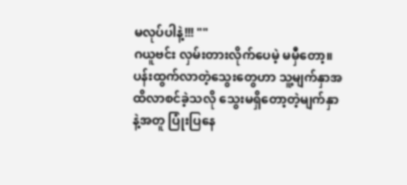မလုပ်ပါနဲ့!!! ""
ဂယူဗင်း လှမ်းတားလိုက်ပေမဲ့ မမှီတော့။
ပန်းထွက်လာတဲ့သွေးတွေဟာ သူ့မျက်နှာအထိလာစင်ခဲ့သလို သွေးမရှိတော့တဲ့မျက်နှာနဲ့အတူ ပြုံးပြနေ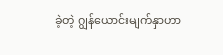ခဲ့တဲ့ ဂျွန်ယောင်းမျက်နှာဟာ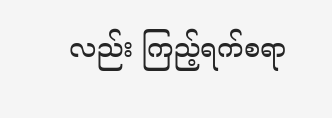လည်း ကြည့်ရက်စရာ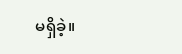မရှိခဲ့။